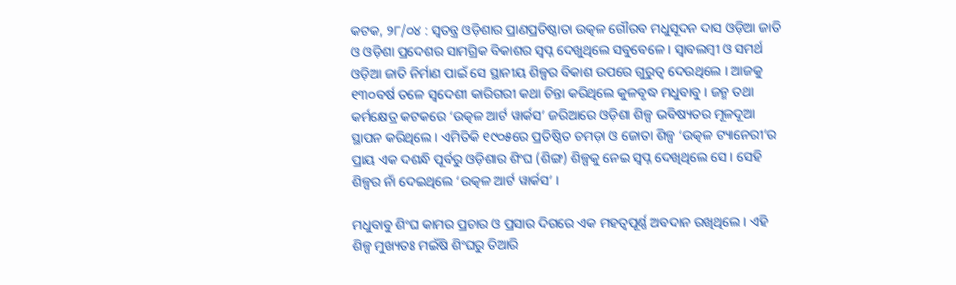କଟକ, ୨୮/୦୪ : ସ୍ୱତନ୍ତ୍ର ଓଡ଼ିଶାର ପ୍ରାଣପ୍ରତିଷ୍ଠାତା ଉତ୍କଳ ଗୌରବ ମଧୁସୂଦନ ଦାସ ଓଡ଼ିଆ ଜାତି ଓ ଓଡ଼ିଶା ପ୍ରଦେଶର ସାମଗ୍ରିକ ବିକାଶର ସ୍ୱପ୍ନ ଦେଖୁଥିଲେ ସବୁବେଳେ । ସ୍ୱାବଲମ୍ବୀ ଓ ସମର୍ଥ ଓଡ଼ିଆ ଜାତି ନିର୍ମାଣ ପାଇଁ ସେ ସ୍ଥାନୀୟ ଶିଳ୍ପର ବିକାଶ ଉପରେ ଗୁରୁତ୍ୱ ଦେଉଥିଲେ । ଆଜକୁ ୧୩୦ବର୍ଷ ତଳେ ସ୍ୱଦେଶୀ କାରିଗରୀ କଥା ଚିନ୍ତା କରିଥିଲେ କୁଳବୃଦ୍ଧ ମଧୁବାବୁ । ଜନ୍ମ ତଥା କର୍ମକ୍ଷେତ୍ର କଟକରେ ‘ଉତ୍କଳ ଆର୍ଟ ୱାର୍କସ’ ଜରିଆରେ ଓଡ଼ିଶା ଶିଳ୍ପ ଭବିଷ୍ୟତର ମୂଳଦୂଆ ସ୍ଥାପନ କରିଥିଲେ । ଏମିତିକି ୧୯୦୫ରେ ପ୍ରତିଷ୍ଠିତ ଚମଡ଼ା ଓ ଜୋତା ଶିଳ୍ପ ‘ଉତ୍କଳ ଟ୍ୟାନେରୀ’ର ପ୍ରାୟ ଏକ ଦଶନ୍ଧି ପୂର୍ବରୁ ଓଡ଼ିଶାର ଶିଂଘ (ଶିଙ୍ଗ) ଶିଳ୍ପକୁ ନେଇ ସ୍ୱପ୍ନ ଦେଖିଥିଲେ ସେ । ସେହି ଶିଳ୍ପର ନାଁ ଦେଇଥିଲେ ‘ଉତ୍କଳ ଆର୍ଟ ୱାର୍କସ’ ।

ମଧୁବାବୁ ଶିଂଘ କାମର ପ୍ରଚାର ଓ ପ୍ରସାର ଦିଗରେ ଏକ ମହତ୍ୱପୂର୍ଣ୍ଣ ଅବଦାନ ରଖିଥିଲେ । ଏହି ଶିଳ୍ପ ମୁଖ୍ୟତଃ ମଇଁଷି ଶିଂଘରୁ ତିଆରି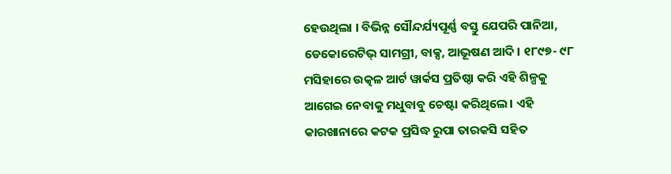ହେଉଥିଲା । ବିଭିନ୍ନ ସୌନ୍ଦର୍ଯ୍ୟପୂର୍ଣ୍ଣ ବସ୍ତୁ ଯେପରି ପାନିଆ, ଡେକୋରେଟିଭ୍‌ ସାମଗ୍ରୀ, ବାକ୍ସ, ଆଭୂଷଣ ଆଦି । ୧୮୯୭- ୯୮ ମସିହାରେ ଉତ୍କଳ ଆର୍ଟ ୱାର୍କସ ପ୍ରତିଷ୍ଠା କରି ଏହି ଶିଳ୍ପକୁ ଆଗେଇ ନେବାକୁ ମଧୁବାବୁ ଚେଷ୍ଟା କରିଥିଲେ । ଏହି କାରଖାନାରେ କଟକ ପ୍ରସିଦ୍ଧ ରୁପା ତାରକସି ସହିତ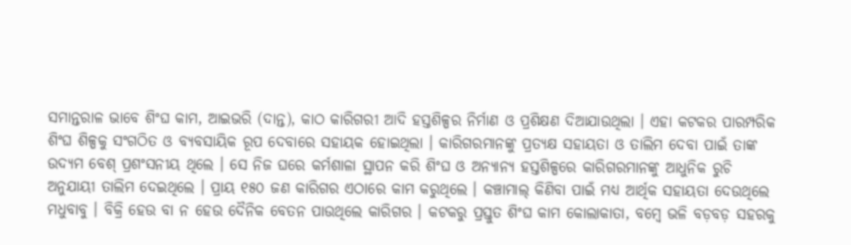ସମାନ୍ତରାଳ ଭାବେ ଶିଂଘ କାମ, ଆଇଭରି (ଦାନ୍ତ), କାଠ କାରିଗରୀ ଆଦି ହସ୍ତଶିଳ୍ପର ନିର୍ମାଣ ଓ ପ୍ରଶିକ୍ଷଣ ଦିଆଯାଉଥିଲା । ଏହା କଟକର ପାରମ୍ପରିକ ଶିଂଘ ଶିଳ୍ପକୁ ସଂଗଠିତ ଓ ବ୍ୟବସାୟିକ ରୂପ ଦେବାରେ ସହାୟକ ହୋଇଥିଲା । କାରିଗରମାନଙ୍କୁ ପ୍ରତ୍ୟକ୍ଷ ସହାୟତା ଓ ତାଲିମ ଦେବା ପାଇଁ ତାଙ୍କ ଉଦ୍ୟମ ବେଶ୍‌ ପ୍ରଶଂସନୀୟ ଥିଲେ । ସେ ନିଜ ଘରେ କର୍ମଶାଳା ସ୍ଥାପନ କରି ଶିଂଘ ଓ ଅନ୍ୟାନ୍ୟ ହସ୍ତଶିଳ୍ପରେ କାରିଗରମାନଙ୍କୁ ଆଧୁନିକ ରୁଚି ଅନୁଯାୟୀ ତାଲିମ ଦେଇଥିଲେ । ପ୍ରାୟ ୧୫୦ ଜଣ କାରିଗର ଏଠାରେ କାମ କରୁଥିଲେ । କଞ୍ଚାମାଲ୍‌ କିଣିବା ପାଇଁ ମଧ୍ୟ ଆର୍ଥିକ ସହାୟତା ଦେଉଥିଲେ ମଧୁବାବୁ । ବିକ୍ରି ହେଉ ବା ନ ହେଉ ଦୈନିକ ବେତନ ପାଉଥିଲେ କାରିଗର । କଟକରୁ ପ୍ରସ୍ତୁତ ଶିଂଘ କାମ କୋଲାକାତା, ବମ୍ବେ ଭଳି ବଡ଼ବଡ଼ ସହରକୁ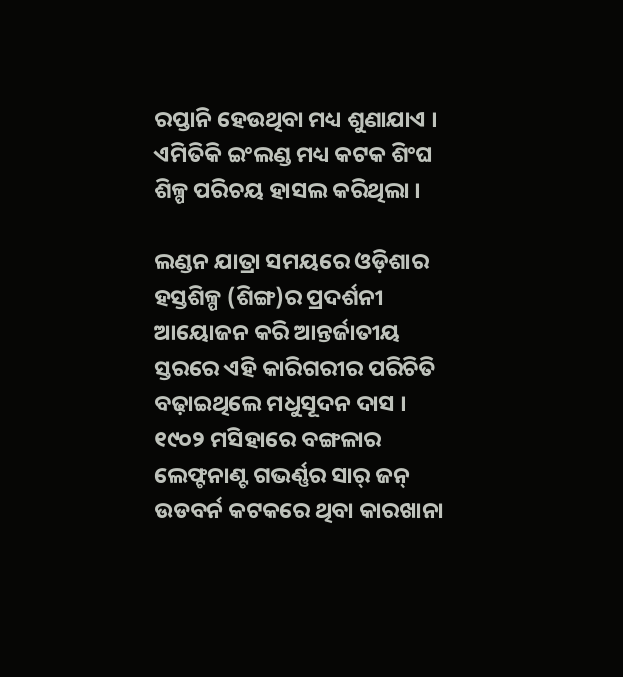ରପ୍ତାନି ହେଉଥିବା ମଧ୍ୟ ଶୁଣାଯାଏ । ଏମିତିକି ଇଂଲଣ୍ଡ ମଧ୍ୟ କଟକ ଶିଂଘ ଶିଳ୍ପ ପରିଚୟ ହାସଲ କରିଥିଲା ।

ଲଣ୍ଡନ ଯାତ୍ରା ସମୟରେ ଓଡ଼ିଶାର ହସ୍ତଶିଳ୍ପ (ଶିଙ୍ଗ)ର ପ୍ରଦର୍ଶନୀ ଆୟୋଜନ କରି ଆନ୍ତର୍ଜାତୀୟ ସ୍ତରରେ ଏହି କାରିଗରୀର ପରିଚିତି ବଢ଼ାଇଥିଲେ ମଧୁସୂଦନ ଦାସ । ୧୯୦୨ ମସିହାରେ ବଙ୍ଗଳାର ଲେଫ୍ଟନାଣ୍ଟ ଗଭର୍ଣ୍ଣର ସାର୍‌ ଜନ୍‌ ଉଡବର୍ନ କଟକରେ ଥିବା କାରଖାନା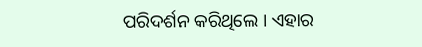ପରିଦର୍ଶନ କରିଥିଲେ । ଏହାର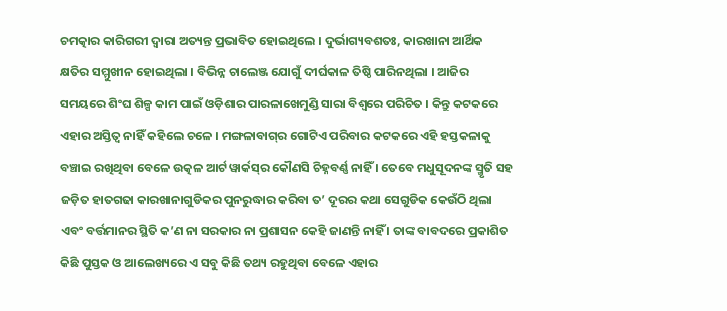ଚମତ୍କାର କାରିଗରୀ ଦ୍ୱାରା ଅତ୍ୟନ୍ତ ପ୍ରଭାବିତ ହୋଇଥିଲେ । ଦୁର୍ଭାଗ୍ୟବଶତଃ, କାରଖାନା ଆର୍ଥିକ କ୍ଷତିର ସମ୍ମୁଖୀନ ହୋଇଥିଲା । ବିଭିନ୍ନ ଚାଲେଞ୍ଜ ଯୋଗୁଁ ଦୀର୍ଘକାଳ ତିଷ୍ଠି ପାରିନଥିଲା । ଆଜିର ସମୟରେ ଶିଂଘ ଶିଳ୍ପ କାମ ପାଇଁ ଓଡ଼ିଶାର ପାରଳାଖେମୁଣ୍ଡି ସାରା ବିଶ୍ୱରେ ପରିଚିତ । କିନ୍ତୁ କଟକରେ ଏହାର ଅସ୍ତିତ୍ୱ ନାହିଁ କହିଲେ ଚଳେ । ମଙ୍ଗଳାବାଗ୍‌ର ଗୋଟିଏ ପରିବାର କଟକରେ ଏହି ହସ୍ତକଳାକୁ ବଞ୍ଚାଇ ରଖିଥିବା ବେଳେ ଉତ୍କଳ ଆର୍ଟ ୱାର୍କସ୍‌ର କୌଣସି ଚିହ୍ନବର୍ଣ୍ଣ ନାହିଁ । ତେବେ ମଧୁସୂଦନଙ୍କ ସ୍ମୃତି ସହ ଜଡ଼ିତ ହାତଗଢା କାରଖାନାଗୁଡିକର ପୁନରୁଦ୍ଧାର କରିବା ତ’ ଦୂରର କଥା ସେଗୁଡିକ କେଉଁଠି ଥିଲା ଏବଂ ବର୍ତ୍ତମାନର ସ୍ଥିତି କ’ଣ ନା ସରକାର ନା ପ୍ରଶାସନ କେହି ଜାଣନ୍ତି ନାହିଁ । ତାଙ୍କ ବାବଦରେ ପ୍ରକାଶିତ କିଛି ପୁସ୍ତକ ଓ ଆଲେଖ୍ୟରେ ଏ ସବୁ କିଛି ତଥ୍ୟ ରହୁଥିବା ବେଳେ ଏହାର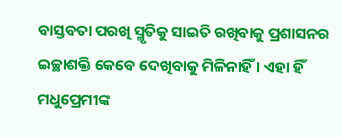ବାସ୍ତବତା ପରଖି ସ୍ମୃତିକୁ ସାଇତି ରଖିବାକୁ ପ୍ରଶାସନର ଇଚ୍ଛାଶକ୍ତି କେବେ ଦେଖିବାକୁ ମିଳିନାହିଁ । ଏହା ହିଁ ମଧୁପ୍ରେମୀଙ୍କ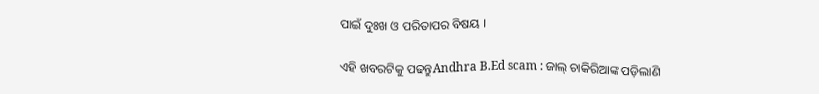ପାଇଁ ଦୁଃଖ ଓ ପରିତାପର ବିଷୟ ।

ଏହି ଖବରଟିକୁ ପଢନ୍ତୁAndhra B.Ed scam : ଜାଲ୍ ଚାକିରିଆଙ୍କ ପଡ଼ିଲାଣି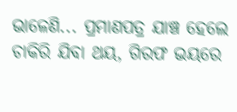ଭାଳେଣି... ପ୍ରମାଣପତ୍ର ଯାଞ୍ଚ ହେଲେ ଚାକିରି ଯିବା ଥୟ, ଗିରଫ ଭୟରେ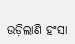ଉଡ଼ିଲାଣି ହଂସା